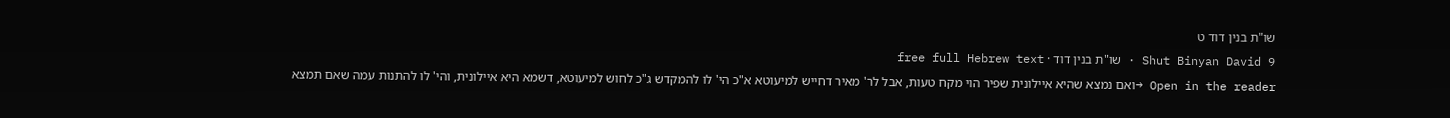שו"ת בנין דוד ט
Shut Binyan David 9 · שו"ת בנין דוד · free full Hebrew text
Open in the reader →ואם נמצא שהיא איילונית שפיר הוי מקח טעות, אבל לר' מאיר דחייש למיעוטא א"כ הי' לו להמקדש ג"כ לחוש למיעוטא, דשמא היא איילונית, והי' לו להתנות עמה שאם תמצא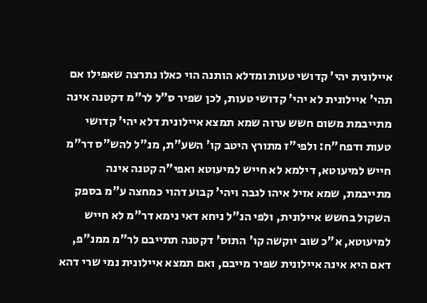איילונית יהי' קדושי טעות ומדלא הותנה הוי כאלו נתרצה שאפילו אם תהי' איילונית לא יהי' קדושי טעות, לכן שפיר ס"ל לר"מ דקטנה אינה מתייבמת משום חשש ערוה שמא תמצא איילונית דלא יהי' קדושי טעות ודפח"ח: ולפי"ז מתורץ היטב קו' השע"ת, מנ"ל להש"ס דר"מ חייש למיעוטא, דילמא לא חייש למיעוטא ואפי"ה קטנה אינה מתייבמת, שמא אזיל איהו לגבה ויהי' קבוע דהוי כמחצה ע"מ בספק השקול בחשש איילונית, ולפי הנ"ל ניחא דאי נימא דר"מ לא חייש למיעוטא, א"כ שוב יוקשה קו' התוס' דקטנה תתייבם לר"מ ממנ"פ, דאם היא אינה איילונית שפיר מייבם, ואם תמצא איילונית נמי שרי דהא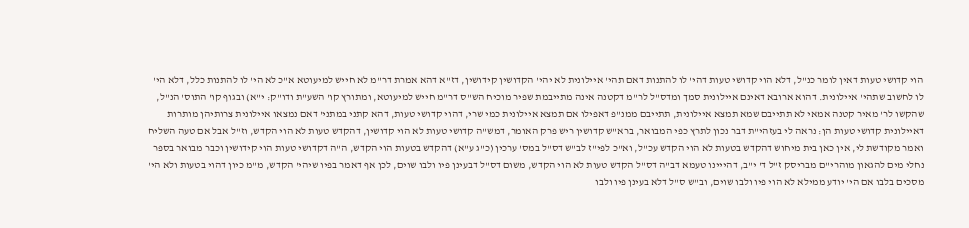הוי קדושי טעות דאין לומר כנ"ל, דלא הוי קדושי טעות דהי' לו להתנות דאם תהי' איילונית לא יהי' הקדושין קידושין, דז"א דהא אמרת דר"מ לא חייש למיעוטא א"כ לא הי' לו להתנות כלל, דלא הי' לו לחשוב שתהי' איילונית. דהוא ארובא דאינם איילונית סמך ומדס"ל לר"מ דקטנה אינה מתייבמת שפיר מוכיח הש"ס דר"מ חייש למיעוטא, ומתורץ קו' השע"ת ודו"ק: י"א) ובגוף קו' התוס' הנ"ל, שהקשו לר' מאיר קטנה אמאי לא תתייבם שמא תמצא איילונית, תתייבם ממנ"פ דאפילו אם תמצא איילונית כמי שרי, דהוי קדושי טעות, דהא קתני במתני' דאם נמצאו איילונית צרותיהן מותרות דאיילונית קדושי טעות הן: נראה לי בעזהי"ת דבר נכון לתרץ כפי המבואר, ברא"ש קדושין ריש פרק האומר, דמש"ה קדושי טעות לא הוי קדושין, דהקדש טעות לא הוי הקדש, וז"ל אבל אם טעה השליח ואמר מקודשת לי, אין כאן בית מיחוש דהקדש בטעות לא הוי הקדש עכ"ל, וא"כ לפי"ז לב"ש דס"ל במס' ערכין (כ"ג ע"א) דהקדש בטעות הוי הקדש, ה"ה דקדושי טעות הוי קידושין וכבר מבואר בספר נחלי מים להגאון מוהרי"ם מבריסק ז"ל ד' י"ב, דהייינו טעמא דב"ה דס"ל הקדש טעות לא הוי הקדש, משום דס"ל דבעינן פיו ולבו שוים, לכן אף דאמר בפיו שיהי' הקדש, מ"מ כיון דהוי בטעות ולא הי' מסכים בלבו אם הי' יודע ממילא לא הוי פיו ולבו שוים, וב"ש ס"ל דלא בעינן פיו ולבו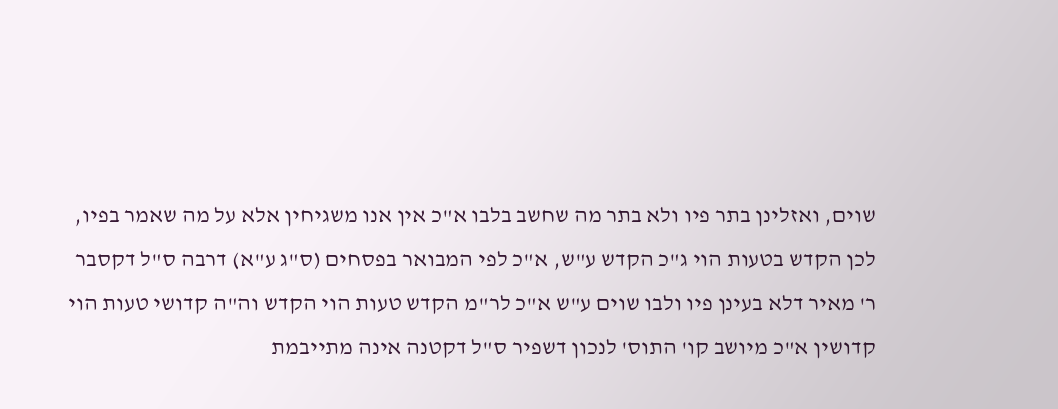שוים, ואזלינן בתר פיו ולא בתר מה שחשב בלבו א"כ אין אנו משגיחין אלא על מה שאמר בפיו, לכן הקדש בטעות הוי ג"כ הקדש ע"ש, א"כ לפי המבואר בפסחים (ס"ג ע"א) דרבה ס"ל דקסבר ר' מאיר דלא בעינן פיו ולבו שוים ע"ש א"כ לר"מ הקדש טעות הוי הקדש וה"ה קדושי טעות הוי קדושין א"כ מיושב קו' התוס' לנכון דשפיר ס"ל דקטנה אינה מתייבמת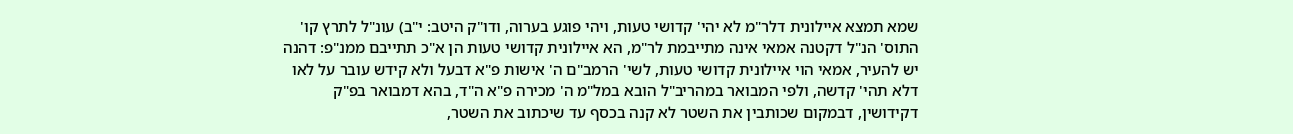שמא תמצא איילונית דלר"מ לא יהי' קדושי טעות, ויהי פוגע בערוה, ודו"ק היטב: י"ב) עונ"ל לתרץ קו' התוס' הנ"ל דקטנה אמאי אינה מתייבמת לר"מ, הא איילונית קדושי טעות הן א"כ תתייבם ממנ"פ: דהנה יש להעיר, אמאי הוי איילונית קדושי טעות, לשי' הרמב"ם ה' אישות פ"א דבעל ולא קידש עובר על לאו דלא תהי' קדשה, ולפי המבואר במהריב"ל הובא במל"מ ה' מכירה פ"א ה"ד, בהא דמבואר בפ"ק דקידושין, דבמקום שכותבין את השטר לא קנה בכסף עד שיכתוב את השטר,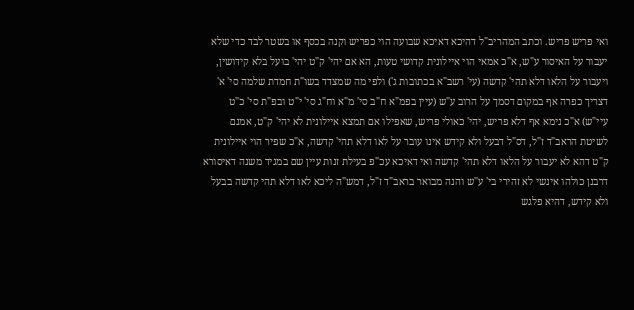ואי פריש פריש. וכתב המהריב"ל דהיכא דאיכא שבועה הוי כפריש וקנה בכסף או בשטר לבד כדי שלא יעבור על האיסור ע"ש, א"כ אמאי הוי איילונית קדושי טעות, הא אם יהי' ק"ט יהי' בועל בלא קידושין, ויעבור על הלאו דלא תהי' קדשה (עי' רשב"א בכתובות ג') ולפי מה שמצדד בשו"ת חמדת שלמה סי' א' דצריך כפרה אף במקום דסמך על הרוב ע"ש (עיין בפמ"א ח"ב סי' מ"א וח"ג סי' י"ט ובפ"ת סי' כ"ט עיי"ש) א"כ נימא אף דלא פריש, יהי' כאולי פריש, שאפילו אם תמצא איילונית לא יהי' ק"ט, אמנם לשיטת הראב"ד ז"ל, דס"ל דבעל ולא קידש אינו עובר על לאו דלא תהי' קדשה, א"כ שפיר הוי איילונית ק"ט דהא לא יעבור על הלאו דלא תהי' קדשה ואי דאיכא עכ"פ בעילת זנות עיין שם במגיד משנה דאיסורא דרבנן כולהו אינשי לא זהירי בי' ע"ש והנה מבואר בראב"ד ז"ל, דמש"ה ליכא לאו דלא תהי קדשה בבעל ולא קידש, דהיא פלגש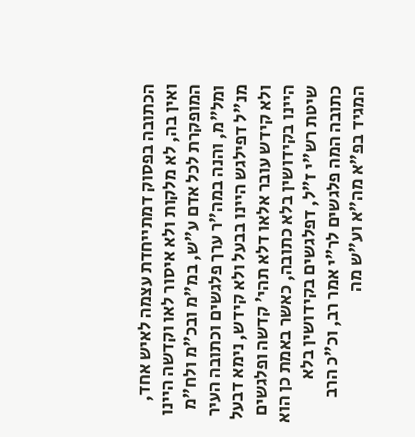הכתובה בפסוק דמתייחדת עצמה לאיש אחד, ואין בה, לא מלקות ולא איסור לאו וקדשה היינו המופקרת לכל אדם ע"ש, במ"מ ובכ"מ ולח"מ ומל"מ, והנה במה"ר ערך פלגשים וכתובה העיר מנ"ל דפילגש היינו בבעל ולא קידש, נימא דבעל ולא קידש עובר אלאו דלא תהי' קדשה ופלגשים היינו בקידושין בלא כתובה, כאשר באמת כן הוא שיטת רש"י ז"ל, דפלגשים בקידושין בלא כתובה המה פלגשים לר"י אמר רב, וכ"כ הרב המגיד בפ"א מה"א וע"ש מה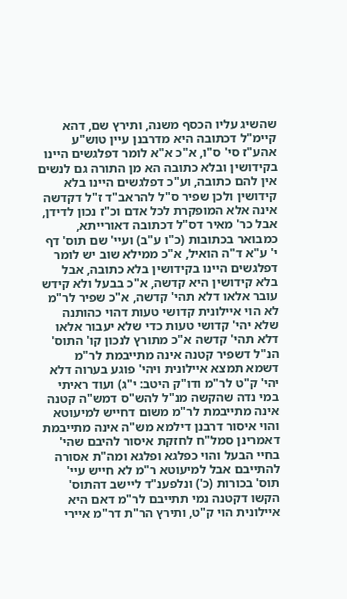שהשיג עליו הכסף משנה, ותירץ שם, דהא קיימ"ל דכתובה היא מדרבנן עיין טוש"ע אהע"ז סי' ס"ו, א"כ א"א לומר דפלגשים היינו בקידושין ובלא כתובה הא מן התורה גם לנשים אין להם כתובה, וע"כ דפלגשים היינו בלא קידושין ולכן שפיר ס"ל להראב"ד ז"ל דקדשה אינה אלא המופקרת לכל אדם וכ"ז נכון לדידן, אבל כר' מאיר דס"ל דכתובה דאורייתא, כמבואר בכתובות (כ"ו ע"ב) ועיי' שם תוס' דף י' ע"א ד"ה הואיל, א"כ ממילא שוב יש לומר דפלגשים היינו בקידושין בלא כתובה, אבל בלא קידושין היא קדשה, א"כ בבעל ולא קידש עובר אלאו דלא תהי' קדשה, א"כ שפיר לר"מ לא הוי איילונית קדושי טעות דהוי כהותנה שלא יהי' קדושי טעות כדי שלא יעבור אלאו דלא תהי' קדשה א"כ מתורץ לנכון קו' התוס' הנ"ל דשפיר קטנה אינה מתייבמת לר"מ דשמא תמצא איילונית ויהי' פוגע בערוה דלא יהי' ק"ט לר"מ ודו"ק היטב: י"ג) ועוד ראיתי במי נדה שהקשה מנ"ל להש"ס דמש"ה קטנה אינה מתייבמת לר"מ משום דחייש למיעוטא והוי איסור דרבנן דילמא מש"ה אינה מתייבמת דאמרינן סמל"ח לחזקת איסור להיבם שהי' בחיי הבעל והוי כפלגא ופלגא ומה"ת אסורה להתייבם אבל למיעוטא ר"מ לא חייש עיי' תוס' בכורות (כ') ונלפענ"ד ליישב דהתוס' הקשו דקטנה נמי תתייבם לר"מ דאם היא איילונית הוי ק"ט, ותירץ הר"ת דר"מ איירי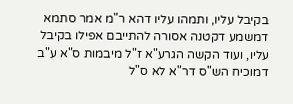בקיבל עליו, ותמהו עליו דהא ר"מ אמר סתמא דמשמע דקטנה אסורה להתייבם אפילו בקיבל עליו, ועוד הקשה הגרע"א ז"ל מיבמות ס"א ע"ב דמוכיח הש"ס דר"א לא ס"ל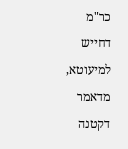כר"מ דחייש למיעוטא, מדאמר דקטנה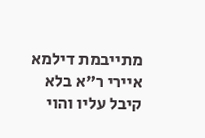מתייבמת דילמא איירי ר"א בלא קיבל עליו והוי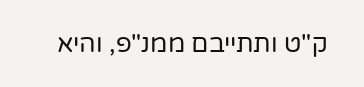ק"ט ותתייבם ממנ"פ, והיא